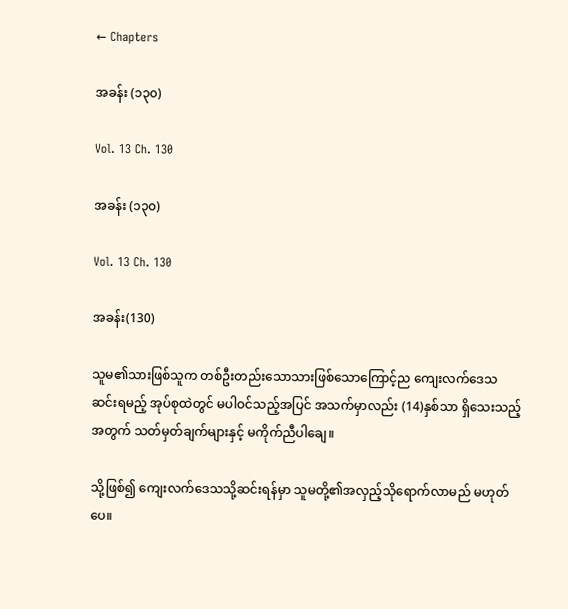← Chapters

အခန်း (၁၃၀)

Vol. 13 Ch. 130

အခန်း (၁၃၀)

Vol. 13 Ch. 130

အခန်း(130)

သူမ၏သားဖြစ်သူက တစ်ဦးတည်းသောသားဖြစ်သောကြောင့်ည ကျေးလက်ဒေသဆင်းရမည့် အုပ်စုထဲတွင် မပါဝင်သည့်အပြင် အသက်မှာလည်း (14)နှစ်သာ ရှိသေးသည့်အတွက် သတ်မှတ်ချက်များနှင့် မကိုက်ညီပါချေ။

သို့ဖြစ်၍ ကျေးလက်ဒေသသို့ဆင်းရန်မှာ သူမတို့၏အလှည့်သိုရောက်လာမည် မဟုတ်ပေ။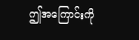ဤအကြောင်းကို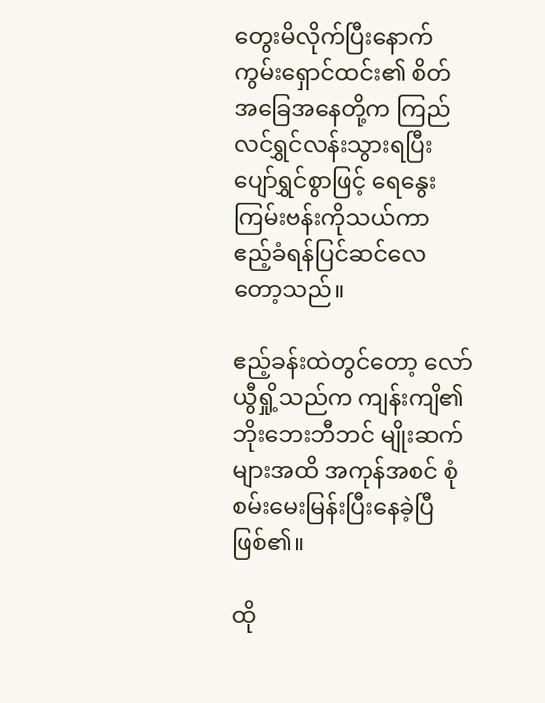တွေးမိလိုက်ပြီးနောက် ကွမ်းရှောင်ထင်း၏ စိတ်အခြေအနေတို့က ကြည်လင်ရွှင်လန်းသွားရပြီး ပျော်ရွှင်စွာဖြင့် ရေနွေးကြမ်းဗန်းကိုသယ်ကာ ဧည့်ခံရန်ပြင်ဆင်လေတော့သည်။

ဧည့်ခန်းထဲတွင်တော့ လော်ယွီရှို့သည်က ကျန်းကျိ၏ ဘိုးဘေးဘီဘင် မျိုးဆက်များအထိ အကုန်အစင် စုံစမ်းမေးမြန်းပြီးနေခဲ့ပြီ ဖြစ်၏။

ထို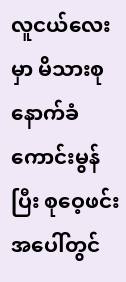လူငယ်လေးမှာ မိသားစုနောက်ခံကောင်းမွန်ပြီး စုဝေ့ဖင်းအပေါ်တွင်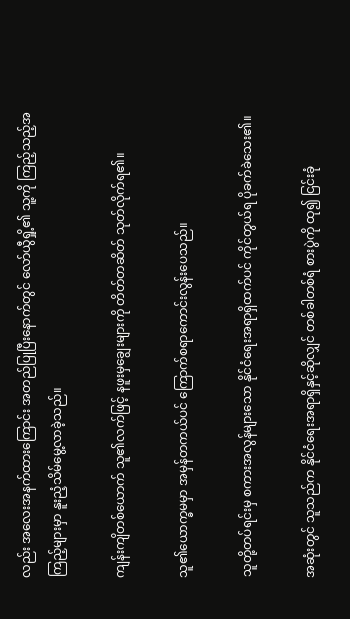လည်း အလေးအနက်ထားကြောင်း အတည်ပြုပြီးနောက်တွင် လော်ယွီရှို့၏ သူ့ကို ကြည့်သည့်အကြည့်များမှာ နူးညံ့သိမ်မွေ့လာခဲ့သည်။

ကျန်းကျိတစ်ယောက် သူ၏လက်ဖြင့် နဖူးမှချွေးများကို တိတ်တဆိတ် သုတ်လိုက်ရ၏။

သူ၏ယောက္ခမမှာ အမှန်တကယ်ပင် ကြောက်စရာကောင်းလွန်းပေသည်။

သူတို့တပ်ရင်းမှ စကားအလွန်များသော နိုင်ငံရေးအရာရှိထက်ပင် ကိုင်တွယ်ရ ပိုခက်ခဲသေး၏။

အဆုံးတွင် သူသည်က နိုင်ငံရေးအရာရှိနှင့်ဆိုလျှင် တစ်ခါတစ်ရံ စားပွဲကို ထု၍ ငြင်းခုံ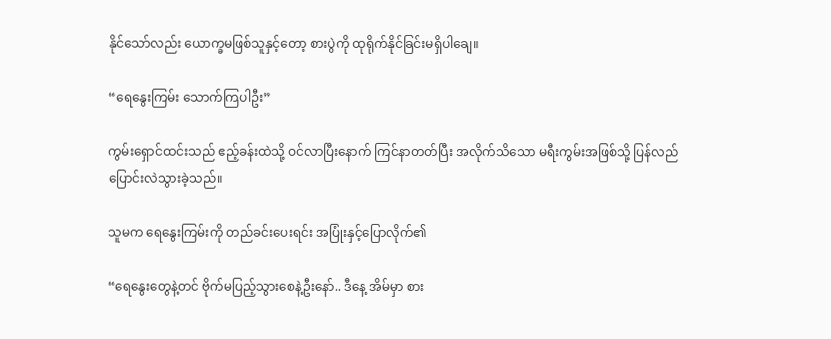နိုင်သော်လည်း ယောက္ခမဖြစ်သူနှင့်တော့ စားပွဲကို ထုရိုက်နိုင်ခြင်းမရှိပါချေ။

“ရေနွေးကြမ်း သောက်ကြပါဦး”

ကွမ်းရှောင်ထင်းသည် ဧည့်ခန်းထဲသို့ ဝင်လာပြီးနောက် ကြင်နာတတ်ပြီး အလိုက်သိသော မရီးကွမ်းအဖြစ်သို့ ပြန်လည်ပြောင်းလဲသွားခဲ့သည်။

သူမက ရေနွေးကြမ်းကို တည်ခင်းပေးရင်း အပြုံးနှင့်ပြောလိုက်၏

“ရေနွေးတွေနဲ့တင် ဗိုက်မပြည့်သွားစေနဲ့ဦးနော်.. ဒီနေ့ အိမ်မှာ စား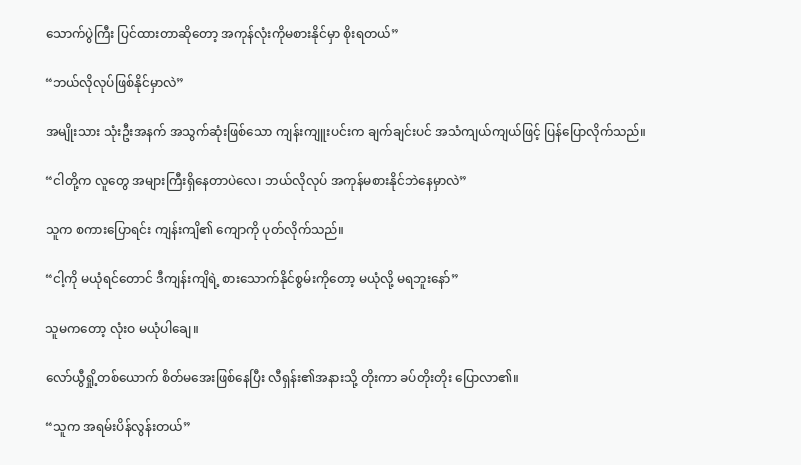သောက်ပွဲကြီး ပြင်ထားတာဆိုတော့ အကုန်လုံးကိုမစားနိုင်မှာ စိုးရတယ်”

“ဘယ်လိုလုပ်ဖြစ်နိုင်မှာလဲ”

အမျိုးသား သုံးဦးအနက် အသွက်ဆုံးဖြစ်သော ကျန်းကျူးပင်းက ချက်ချင်းပင် အသံကျယ်ကျယ်ဖြင့် ပြန်ပြောလိုက်သည်။

“ငါတို့က လူတွေ အများကြီးရှိနေတာပဲလေ၊ ဘယ်လိုလုပ် အကုန်မစားနိုင်ဘဲနေမှာလဲ”

သူက စကားပြောရင်း ကျန်းကျိ၏ ကျောကို ပုတ်လိုက်သည်။

“ငါ့ကို မယုံရင်တောင် ဒီကျန်းကျိရဲ့ စားသောက်နိုင်စွမ်းကိုတော့ မယုံလို့ မရဘူးနော်”

သူမကတော့ လုံးဝ မယုံပါချေ။

လော်ယွီရှို့တစ်ယောက် စိတ်မအေးဖြစ်နေပြီး လီရှန်း၏အနားသို့ တိုးကာ ခပ်တိုးတိုး ပြောလာ၏။

“သူက အရမ်းပိန်လွန်းတယ်”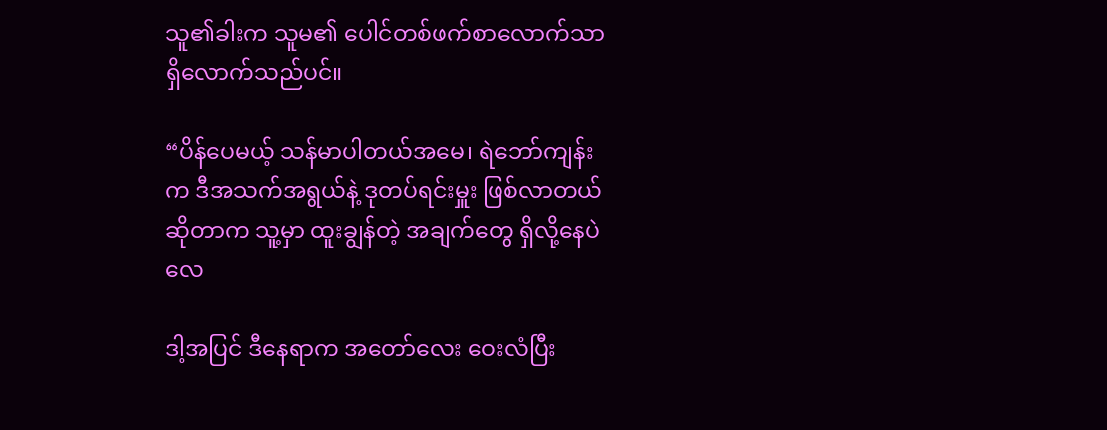သူ၏ခါးက သူမ၏ ပေါင်တစ်ဖက်စာလောက်သာ ရှိလောက်သည်ပင်။

“ပိန်ပေမယ့် သန်မာပါတယ်အမေ၊ ရဲဘော်ကျန်းက ဒီအသက်အရွယ်နဲ့ ဒုတပ်ရင်းမှူး ဖြစ်လာတယ်ဆိုတာက သူ့မှာ ထူးချွန်တဲ့ အချက်တွေ ရှိလို့နေပဲလေ

ဒါ့အပြင် ဒီနေရာက အတော်လေး ဝေးလံပြီး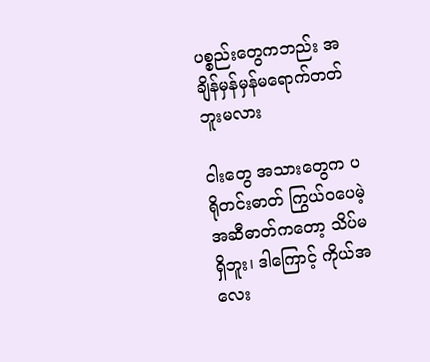ပစ္စည်းတွေကဘည်း အချိန်မှန်မှန်မရောက်တတ်ဘူးမလား

ငါးတွေ အသားတွေက ပရိုတင်းဓာတ် ကြွယ်ဝပေမဲ့ အဆီဓာတ်ကတော့ သိပ်မရှိဘူး၊ ဒါကြောင့် ကိုယ်အလေး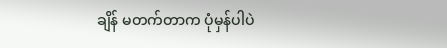ချိန် မတက်တာက ပုံမှန်ပါပဲ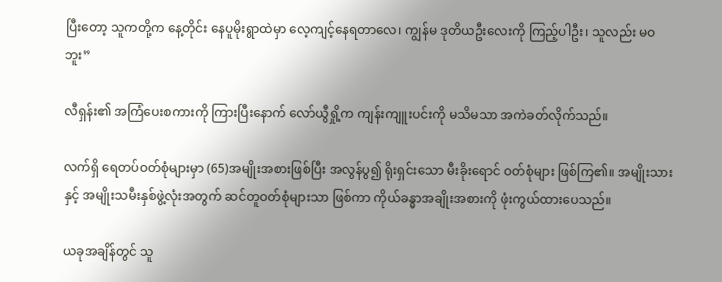ပြီးတော့ သူကတို့က နေ့တိုင်း နေပူမိုးရွာထဲမှာ လေ့ကျင့်နေရတာလေ၊ ကျွန်မ ဒုတိယဦးလေးကို ကြည့်ပါဦး၊ သူလည်း မဝဘူး”

လီရှန်း၏ အကြံပေးစကားကို ကြားပြီးနောက် လော်ယွီရှို့က ကျန်းကျူးပင်းကို မသိမသာ အကဲခတ်လိုက်သည်။

လက်ရှိ ရေတပ်ဝတ်စုံများမှာ (65)အမျိုးအစားဖြစ်ပြီး အလွန်ပွ၍ ရိုးရှင်းသော မီးခိုးရောင် ဝတ်စုံများ ဖြစ်ကြ၏။ အမျိုးသားနှင့် အမျိုးသမီးနှစ်ဖွဲ့လုံးအတွက် ဆင်တူဝတ်စုံများသာ ဖြစ်ကာ ကိုယ်ခန္ဓာအချိုးအစားကို ဖုံးကွယ်ထားပေသည်။

ယခုအချိန်တွင် သူ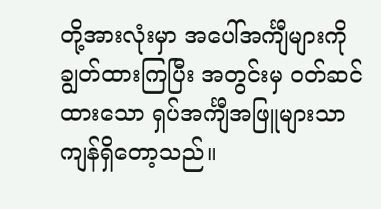တို့အားလုံးမှာ အပေါ်အင်္ကျီများကို ချွတ်ထားကြပြီး အတွင်းမှ ဝတ်ဆင်ထားသော ရှပ်အင်္ကျီအဖြူများသာ ကျန်ရှိတော့သည်။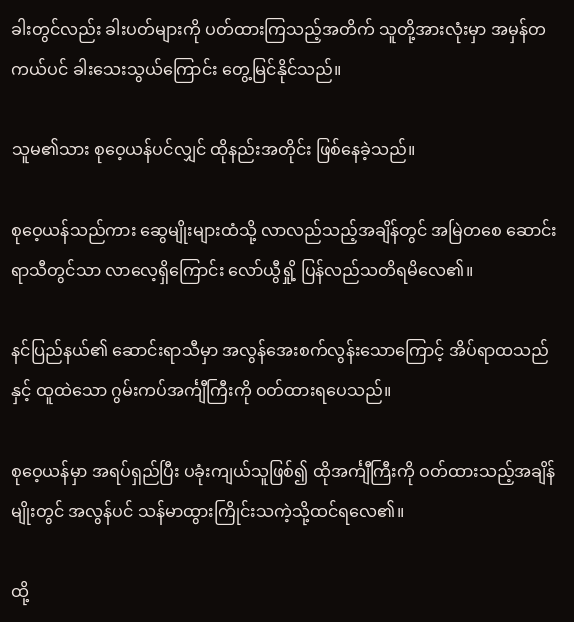ခါးတွင်လည်း ခါးပတ်များကို ပတ်ထားကြသည့်အတိက် သူတို့အားလုံးမှာ အမှန်တကယ်ပင် ခါးသေးသွယ်ကြောင်း တွေ့မြင်နိုင်သည်။

သူမ၏သား စုဝေ့ယန်ပင်လျှင် ထိုနည်းအတိုင်း ဖြစ်နေခဲ့သည်။

စုဝေ့ယန်သည်ကား ဆွေမျိုးများထံသို့ လာလည်သည့်အချိန်တွင် အမြဲတစေ ဆောင်းရာသီတွင်သာ လာလေ့ရှိကြောင်း လော်ယွီရှို့ ပြန်လည်သတိရမိလေ၏။

နင်ပြည်နယ်၏ ဆောင်းရာသီမှာ အလွန်အေးစက်လွန်းသောကြောင့် အိပ်ရာထသည်နှင့် ထူထဲသော ဂွမ်းကပ်အင်္ကျီကြီးကို ဝတ်ထားရပေသည်။

စုဝေ့ယန်မှာ အရပ်ရှည်ပြီး ပခုံးကျယ်သူဖြစ်၍ ထိုအင်္ကျီကြီးကို ဝတ်ထားသည့်အချိန်မျိုးတွင် အလွန်ပင် သန်မာထွားကြိုင်းသကဲ့သို့ထင်ရလေ၏။

ထို့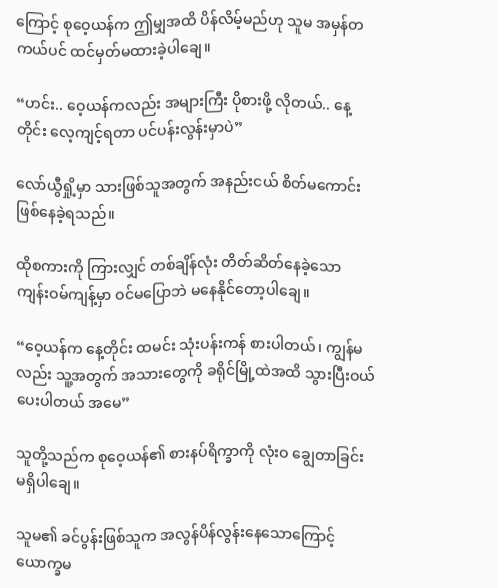ကြောင့် စုဝေ့ယန်က ဤမျှအထိ ပိန်လိမ့်မည်ဟု သူမ အမှန်တကယ်ပင် ထင်မှတ်မထားခဲ့ပါချေ။

“ဟင်း.. ဝေ့ယန်ကလည်း အများကြီး ပိုစားဖို့ လိုတယ်.. နေ့တိုင်း လေ့ကျင့်ရတာ ပင်ပန်းလွန်းမှာပဲ”

လော်ယွီရှို့မှာ သားဖြစ်သူအတွက် အနည်းငယ် စိတ်မကောင်း ဖြစ်နေခဲ့ရသည်။

ထိုစကားကို ကြားလျှင် တစ်ချိန်လုံး တိတ်ဆိတ်နေခဲ့သော ကျန်းဝမ်ကျန့်မှာ ဝင်မပြောဘဲ မနေနိုင်တော့ပါချေ။

“ဝေ့ယန်က နေ့တိုင်း ထမင်း သုံးပန်းကန် စားပါတယ်၊ ကျွန်မလည်း သူ့အတွက် အသားတွေကို ခရိုင်မြို့ထဲအထိ သွားပြီးဝယ်ပေးပါတယ် အမေ”

သူတို့သည်က စုဝေ့ယန်၏ စားနပ်ရိက္ခာကို လုံးဝ ချွေတာခြင်း မရှိပါချေ။

သူမ၏ ခင်ပွန်းဖြစ်သူက အလွန်ပိန်လွန်းနေသောကြောင့် ယောက္ခမ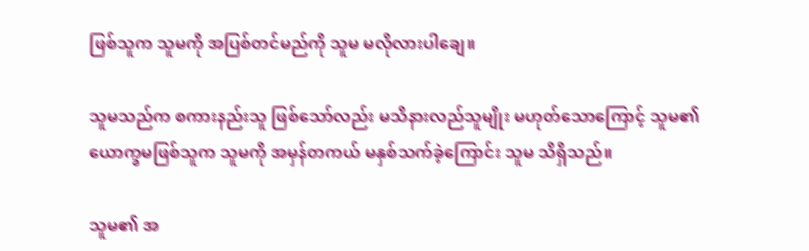ဖြစ်သူက သူမကို အပြစ်တင်မည်ကို သူမ မလိုလားပါချေ။

သူမသည်က စကားနည်းသူ ဖြစ်သော်လည်း မသိနားလည်သူမျိုး မဟုတ်သောကြောင့် သူမ၏ ယောက္ခမဖြစ်သူက သူမကို အမှန်တကယ် မနှစ်သက်ခဲ့ကြောင်း သူမ သိရှိသည်။

သူမ၏ အ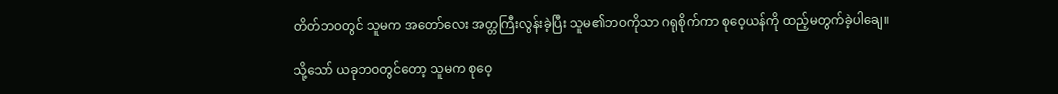တိတ်ဘဝတွင် သူမက အတော်လေး အတ္တကြီးလွန်းခဲ့ပြီး သူမ၏ဘဝကိုသာ ဂရုစိုက်ကာ စုဝေ့ယန်ကို ထည့်မတွက်ခဲ့ပါချေ။

သို့သော် ယခုဘဝတွင်တော့ သူမက စုဝေ့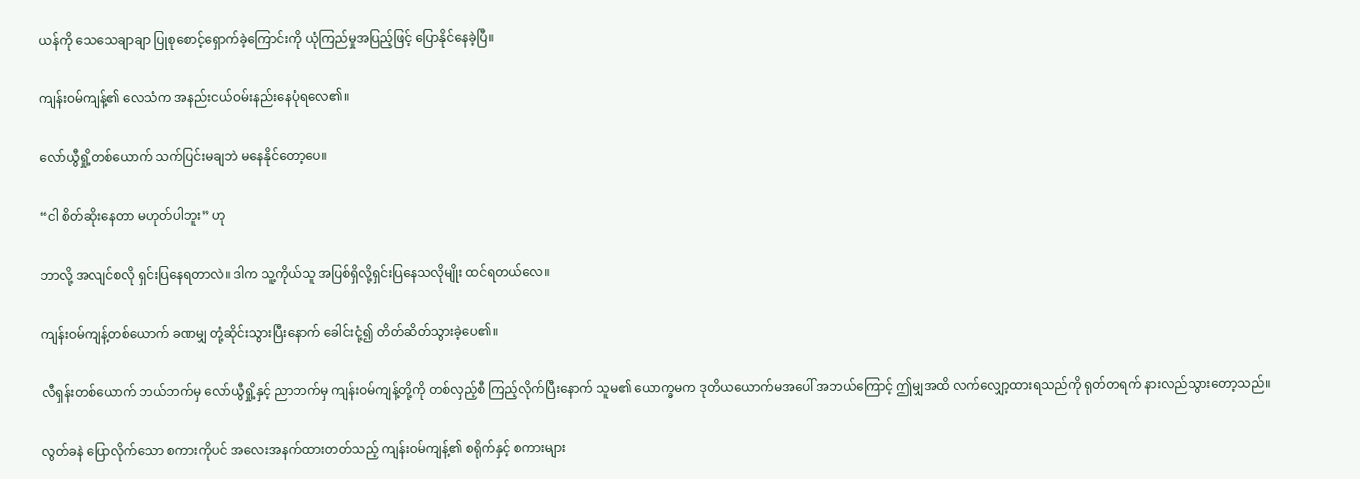ယန်ကို သေသေချာချာ ပြုစုစောင့်ရှောက်ခဲ့ကြောင်းကို ယုံကြည်မှုအပြည့်ဖြင့် ပြောနိုင်နေခဲ့ပြီ။

ကျန်းဝမ်ကျန့်၏ လေသံက အနည်းငယ်ဝမ်းနည်းနေပုံရလေ၏။

လော်ယွီရှို့တစ်ယောက် သက်ပြင်းမချဘဲ မနေနိုင်တော့ပေ။

“ငါ စိတ်ဆိုးနေတာ မဟုတ်ပါဘူး” ဟု

ဘာလို့ အလျင်စလို ရှင်းပြနေရတာလဲ။ ဒါက သူ့ကိုယ်သူ အပြစ်ရှိလို့ရှင်းပြနေသလိုမျိုး ထင်ရတယ်လေ။

ကျန်းဝမ်ကျန့်တစ်ယောက် ခဏမျှ တုံ့ဆိုင်းသွားပြီးနောက် ခေါင်းငုံ့၍ တိတ်ဆိတ်သွားခဲ့ပေ၏။

လီရှန်းတစ်ယောက် ဘယ်ဘက်မှ လော်ယွီရှို့နှင့် ညာဘက်မှ ကျန်းဝမ်ကျန့်တို့ကို တစ်လှည့်စီ ကြည့်လိုက်ပြီးနောက် သူမ၏ ယောက္ခမက ဒုတိယယောက်မအပေါ် အဘယ်ကြောင့် ဤမျှအထိ လက်လျှော့ထားရသည်ကို ရုတ်တရက် နားလည်သွားတော့သည်။

လွတ်ခနဲ ပြောလိုက်သော စကားကိုပင် အလေးအနက်ထားတတ်သည့် ကျန်းဝမ်ကျန့်၏ စရိုက်နှင့် စကားများ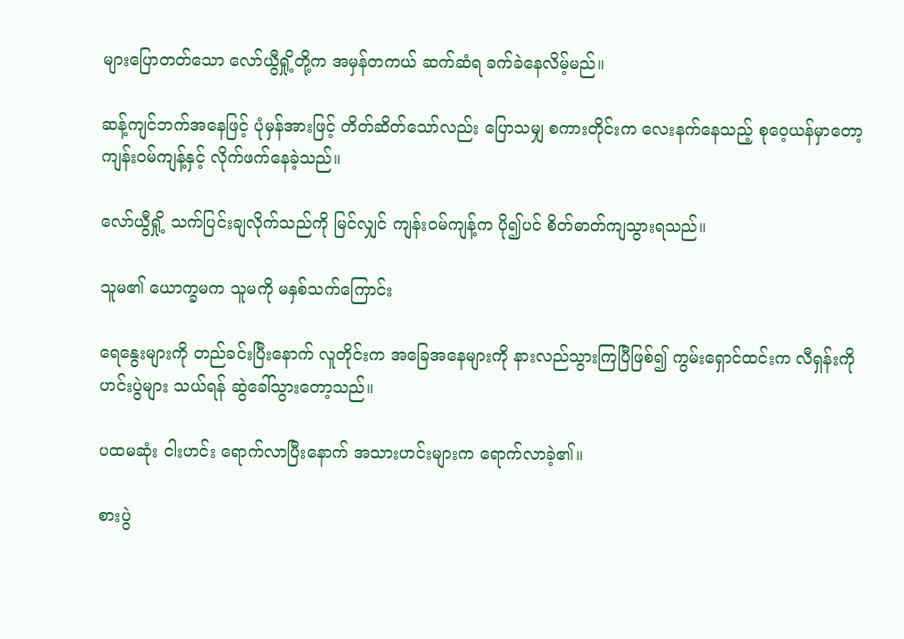များပြောတတ်သော လော်ယွီရှို့တို့က အမှန်တကယ် ဆက်ဆံရ ခက်ခဲနေလိမ့်မည်။

ဆန့်ကျင်ဘက်အနေဖြင့် ပုံမှန်အားဖြင့် တိတ်ဆိတ်သော်လည်း ပြောသမျှ စကားတိုင်းက လေးနက်နေသည့် စုဝေ့ယန်မှာတော့ ကျန်းဝမ်ကျန့်နှင့် လိုက်ဖက်နေခဲ့သည်။

လော်ယွီရှို့ သက်ပြင်းချလိုက်သည်ကို မြင်လျှင် ကျန်းဝမ်ကျန့်က ပို၍ပင် စိတ်ဓာတ်ကျသွားရသည်။

သူမ၏ ယောက္ခမက သူမကို မနှစ်သက်ကြောင်း

ရေနွေးများကို တည်ခင်းပြီးနောက် လူတိုင်းက အခြေအနေများကို နားလည်သွားကြပြီဖြစ်၍ ကွမ်းရှောင်ထင်းက လီရှန်းကို ဟင်းပွဲများ သယ်ရန် ဆွဲခေါ်သွားတော့သည်။

ပထမဆုံး ငါးဟင်း ရောက်လာပြီးနောက် အသားဟင်းများက ရောက်လာခဲ့၏။

စားပွဲ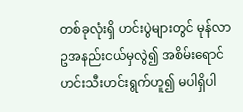တစ်ခုလုံးရှိ ဟင်းပွဲများတွင် မုန်လာဥအနည်းငယ်မှလွဲ၍ အစိမ်းရောင် ဟင်းသီးဟင်းရွက်ဟူ၍ မပါရှိပါ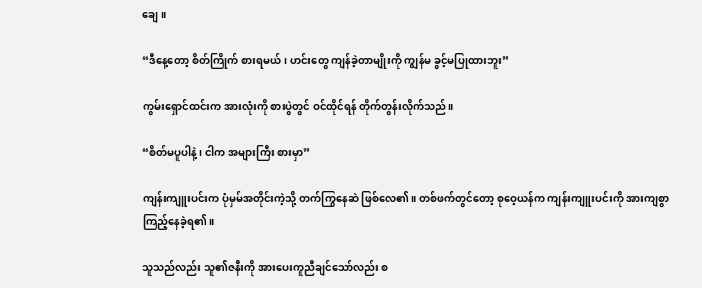ချေ။

“ဒီနေ့တော့ စိတ်ကြိုက် စားရမယ်၊ ဟင်းတွေ ကျန်ခဲ့တာမျိုးကို ကျွန်မ ခွင့်မပြုထားဘူး”

ကွမ်းရှောင်ထင်းက အားလုံးကို စားပွဲတွင် ဝင်ထိုင်ရန် တိုက်တွန်းလိုက်သည်။

“စိတ်မပူပါနဲ့၊ ငါက အများကြီး စားမှာ”

ကျန်းကျူးပင်းက ပုံမှမ်အတိုင်းကဲ့သို့ တက်ကြွနေဆဲ ဖြစ်လေ၏။ တစ်ဖက်တွင်တော့ စုဝေ့ယန်က ကျန်းကျူးပင်းကို အားကျစွာ ကြည့်နေခဲ့ရ၏။

သူသည်လည်း သူ၏ဇနီးကို အားပေးကူညီချင်သော်လည်း စ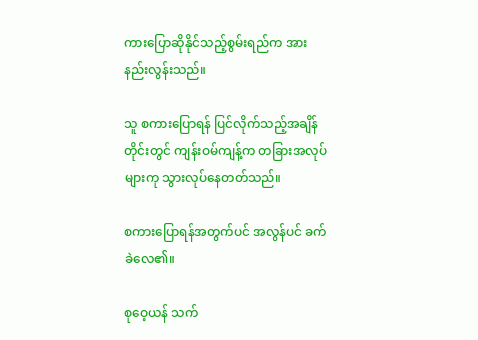ကားပြောဆိုနိုင်သည့်စွမ်းရည်က အားနည်းလွန်းသည်။

သူ စကားပြောရန် ပြင်လိုက်သည့်အချိန်တိုင်းတွင် ကျန်းဝမ်ကျန့်က တခြားအလုပ်များကု သွားလုပ်နေတတ်သည်။

စကားပြောရန်အတွက်ပင် အလွန်ပင် ခက်ခဲလေ၏။

စုဝေ့ယန် သက်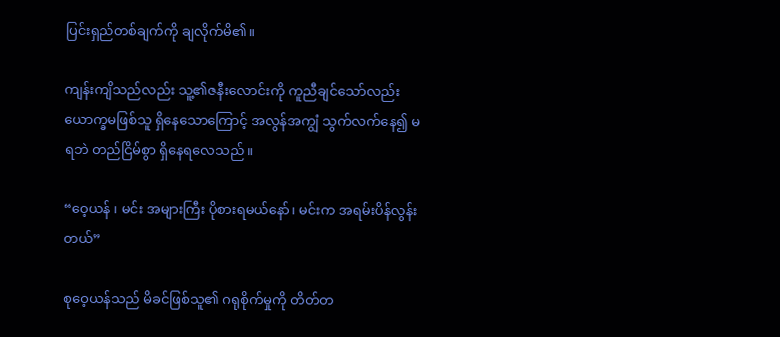ပြင်းရှည်တစ်ချက်ကို ချလိုက်မိ၏။

ကျန်းကျိသည်လည်း သူ့၏ဇနီးလောင်းကို ကူညီချင်သော်လည်း ယောက္ခမဖြစ်သူ ရှိနေသောကြောင့် အလွန်အကျွံ သွက်လက်နေ၍ မရဘဲ တည်ငြိမ်စွာ ရှိနေရလေသည်။

“ဝေ့ယန် ၊ မင်း အများကြီး ပိုစားရမယ်နော်၊ မင်းက အရမ်းပိန်လွန်းတယ်”

စုဝေ့ယန်သည် မိခင်ဖြစ်သူ၏ ဂရုစိုက်မှုကို တိတ်တ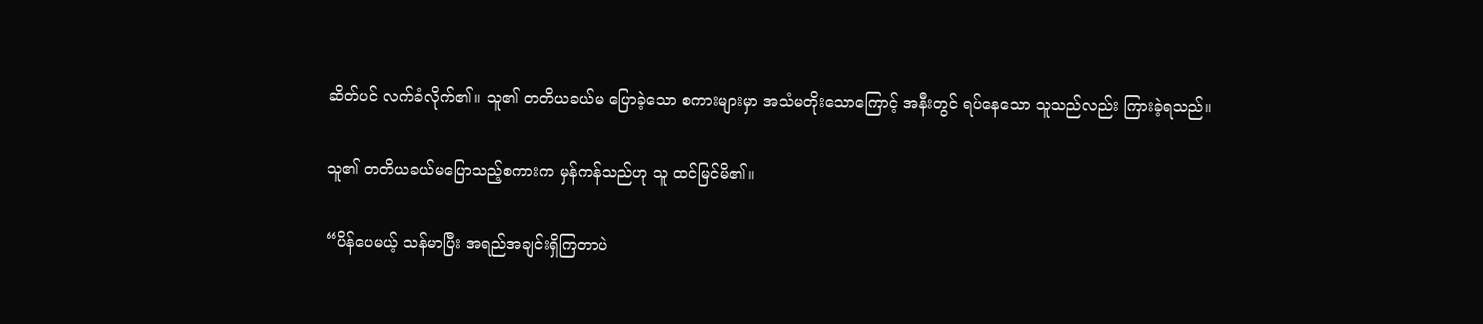ဆိတ်ပင် လက်ခံလိုက်၏။ သူ၏ တတိယခယ်မ ပြောခဲ့သော စကားများမှာ အသံမတိုးသောကြောင့် အနီးတွင် ရပ်နေသော သူသည်လည်း ကြားခဲ့ရသည်။

သူ၏ တတိယခယ်မပြောသည့်စကားက မှန်ကန်သည်ဟု သူ ထင်မြင်မိ၏။

“ပိန်ပေမယ့် သန်မာပြီး အရည်အချင်းရှိကြတာပဲ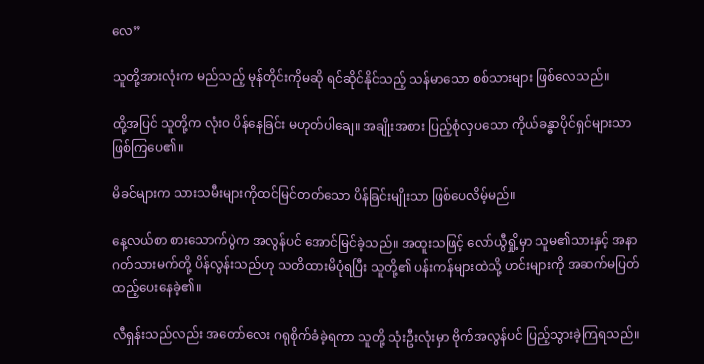လေ”

သူတို့အားလုံးက မည်သည့် မုန်တိုင်းကိုမဆို ရင်ဆိုင်နိုင်သည့် သန်မာသော စစ်သားများ ဖြစ်လေသည်။

ထို့အပြင် သူတို့က လုံးဝ ပိန်နေခြင်း မဟုတ်ပါချေ။ အချိုးအစား ပြည့်စုံလှပသော ကိုယ်ခန္ဓာပိုင်ရှင်များသာ ဖြစ်ကြပေ၏။

မိခင်များက သားသမီးများကိုထင်မြင်တတ်သော ပိန်ခြင်းမျိုးသာ ဖြစ်ပေလိမ့်မည်။

နေ့လယ်စာ စားသောက်ပွဲက အလွန်ပင် အောင်မြင်ခဲ့သည်။ အထူးသဖြင့် လော်ယွီရှို့မှာ သူမ၏သားနှင့် အနာဂတ်သားမက်တို့ ပိန်လွန်းသည်ဟု သတိထားမိပုံရပြီး သူတို့၏ ပန်းကန်များထဲသို့ ဟင်းများကို အဆက်မပြတ် ထည့်ပေးနေခဲ့၏။

လီရှန်းသည်လည်း အတော်လေး ဂရုစိုက်ခံခဲ့ရကာ သူတို့ သုံးဦးလုံးမှာ ဗိုက်အလွန်ပင် ပြည့်သွားခဲ့ကြရသည်။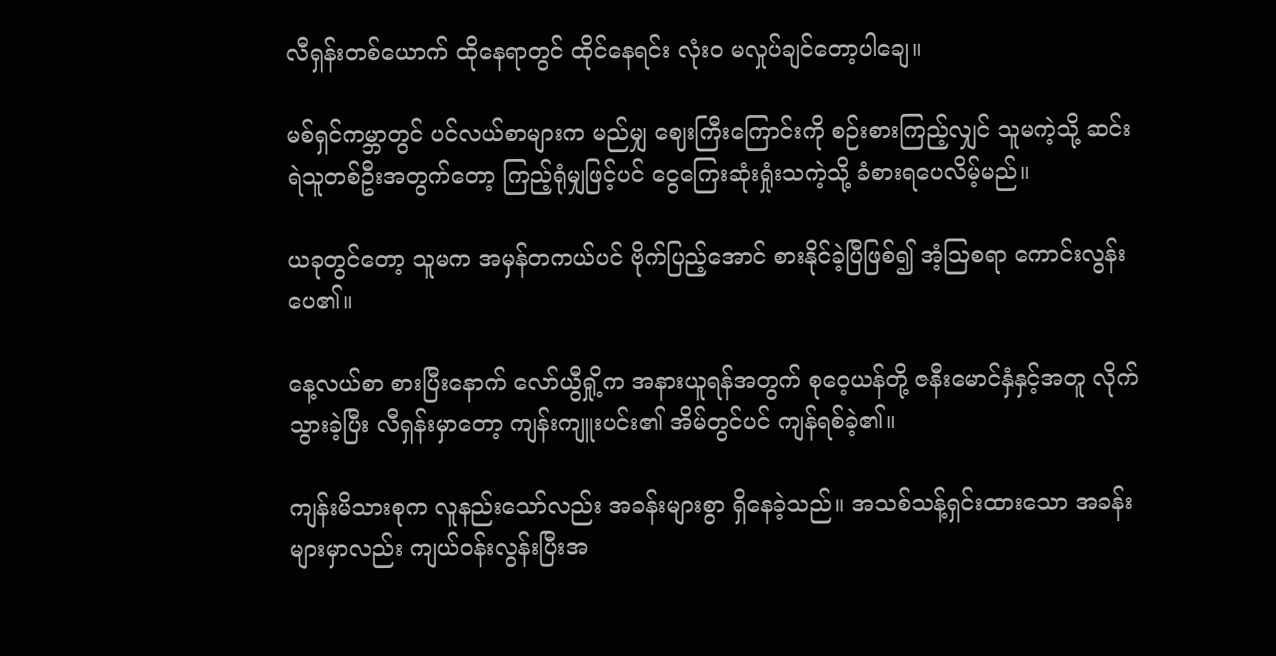လီရှန်းတစ်ယောက် ထိုနေရာတွင် ထိုင်နေရင်း လုံးဝ မလှုပ်ချင်တော့ပါချေ။

မစ်ရှင်ကမ္ဘာတွင် ပင်လယ်စာများက မည်မျှ ဈေးကြီးကြောင်းကို စဉ်းစားကြည့်လျှင် သူမကဲ့သို့ ဆင်းရဲသူတစ်ဦးအတွက်တော့ ကြည့်ရုံမျှဖြင့်ပင် ငွေကြေးဆုံးရှုံးသကဲ့သို့ ခံစားရပေလိမ့်မည်။

ယခုတွင်တော့ သူမက အမှန်တကယ်ပင် ဗိုက်ပြည့်အောင် စားနိုင်ခဲ့ပြီဖြစ်၍ အံ့ဩစရာ ကောင်းလွန်းပေ၏။

နေ့လယ်စာ စားပြီးနောက် လော်ယွီရှို့က အနားယူရန်အတွက် စုဝေ့ယန်တို့ ဇနီးမောင်နှံနှင့်အတူ လိုက်သွားခဲ့ပြီး လီရှန်းမှာတော့ ကျန်းကျူးပင်း၏ အိမ်တွင်ပင် ကျန်ရစ်ခဲ့၏။

ကျန်းမိသားစုက လူနည်းသော်လည်း အခန်းများစွာ ရှိနေခဲ့သည်။ အသစ်သန့်ရှင်းထားသော အခန်းများမှာလည်း ကျယ်ဝန်းလွန်းပြီးအ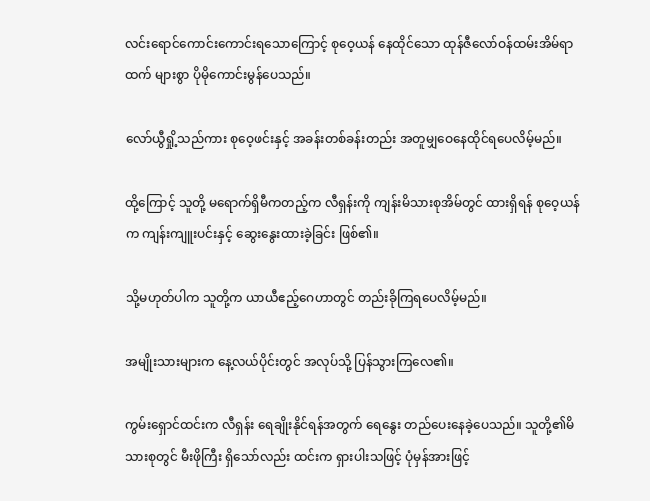လင်းရောင်ကောင်းကောင်းရသောကြောင့် စုဝေ့ယန် နေထိုင်သော ထုန်ဇီလော်ဝန်ထမ်းအိမ်ရာထက် များစွာ ပိုမိုကောင်းမွန်ပေသည်။

လော်ယွီရှို့သည်ကား စုဝေ့ဖင်းနှင့် အခန်းတစ်ခန်းတည်း အတူမျှဝေနေထိုင်ရပေလိမ့်မည်။

ထို့ကြောင့် သူတို့ မရောက်ရှိမီကတည့်က လီရှန်းကို ကျန်းမိသားစုအိမ်တွင် ထားရှိရန် စုဝေ့ယန်က ကျန်းကျူးပင်းနှင့် ဆွေးနွေးထားခဲ့ခြင်း ဖြစ်၏။

သို့မဟုတ်ပါက သူတို့က ယာယီဧည့်ဂေဟာတွင် တည်းခိုကြရပေလိမ့်မည်။

အမျိုးသားများက နေ့လယ်ပိုင်းတွင် အလုပ်သို့ ပြန်သွားကြလေ၏။

ကွမ်းရှောင်ထင်းက လီရှန်း ရေချိုးနိုင်ရန်အတွက် ရေနွေး တည်ပေးနေခဲ့ပေသည်။ သူတို့၏မိသားစုတွင် မီးဖိုကြီး ရှိသော်လည်း ထင်းက ရှားပါးသဖြင့် ပုံမှန်အားဖြင့်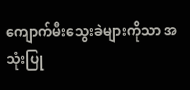ကျောက်မီးသွေးခဲများကိုသာ အသုံးပြု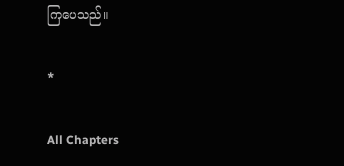ကြပေသည်။

*

All Chapters